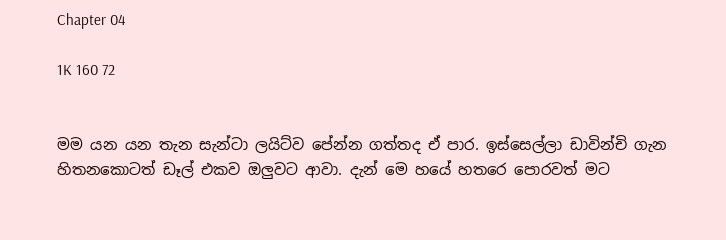Chapter 04

1K 160 72


මම යන යන තැන සැන්ටා ලයිට්ව පේන්න ගත්තද ඒ පාර. ඉස්සෙල්ලා ඩාවින්චි ගැන හිතනකොටත් ඩෑල් එකව ඔලුවට ආවා. දැන් මෙ හයේ හතරෙ පොරවත් මට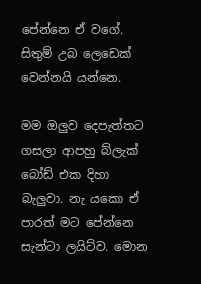පේන්නෙ ඒ වගේ.  සිතුම් උබ ලෙඩෙක් වෙන්නයි යන්නෙ.

මම ඔලුව දෙපැත්තට ගසලා ආපහු බ්ලැක් බෝඩ් එක දිහා බැලුවා. නැ යකො ඒ පාරත් මට පේන්නෙ සැන්ටා ලයිට්ව. මොන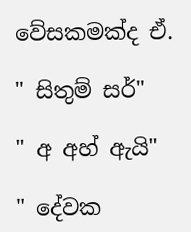වේසකමක්ද ඒ.

" සිතුම් සර්"

" අ අහ් ඇයි"

" දේවක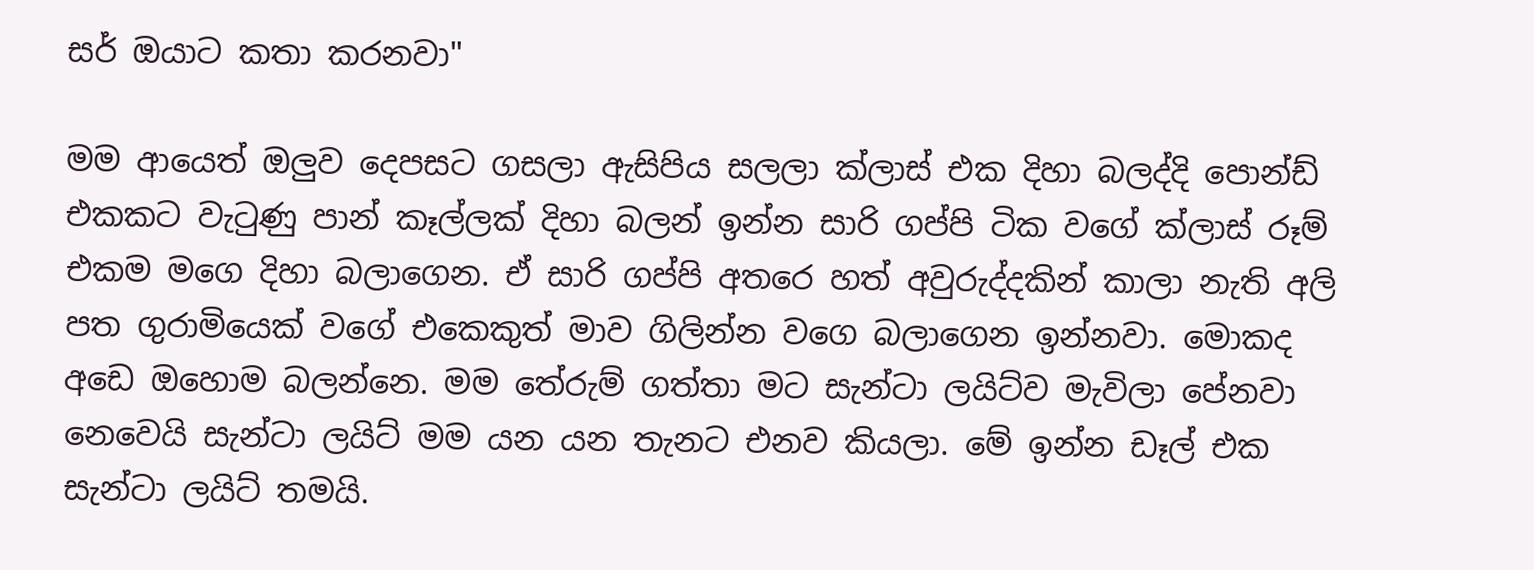සර් ඔයාට කතා කරනවා"

මම ආයෙත් ඔලුව දෙපසට ගසලා ඇසිපිය සලලා ක්ලාස් එක දිහා බලද්දි පොන්ඩ් එකකට වැටුණු පාන් කෑල්ලක් දිහා බලන් ඉන්න සාරි ගප්පි ටික වගේ ක්ලාස් රූම් එකම මගෙ දිහා බලාගෙන. ඒ සාරි ගප්පි අතරෙ හත් අවුරුද්දකින් කාලා නැති අලි පත ගුරාමියෙක් වගේ එකෙකුත් මාව ගිලින්න වගෙ බලාගෙන ඉන්නවා. මොකද අඩෙ ඔහොම බලන්නෙ. මම තේරුම් ගත්තා මට සැන්ටා ලයිට්ව මැවිලා පේනවා නෙවෙයි සැන්ටා ලයිට් මම යන යන තැනට එනව කියලා. මේ ඉන්න ඩෑල් එක සැන්ටා ලයිට් තමයි.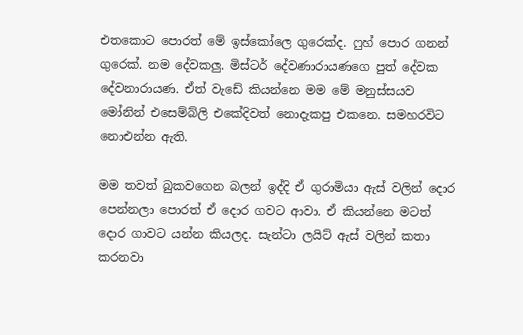එතකොට පොරත් මේ ඉස්කෝලෙ ගුරෙක්ද. ෆුහ් පොර ගනන් ගුරෙක්. නම දේවකලු. මිස්ටර් දේවණාරායණගෙ පුත් දේවක දේවනාරායණ. ඒත් වැඩේ කියන්නෙ මම මේ මනුස්සයව මෝනින් එසෙම්බ්ලි එකේදිවත් නොදැකපු එකනෙ. සමහරවිට නොඑන්න ඇති.

මම තවත් බුකවගෙන බලන් ඉද්දි ඒ ගුරාමියා ඇස් වලින් දොර පෙන්නලා පොරත් ඒ දොර ගවට ආවා. ඒ කියන්නෙ මටත් දොර ගාවට යන්න කියලද. සැන්ටා ලයිට් ඇස් වලින් කතා කරනවා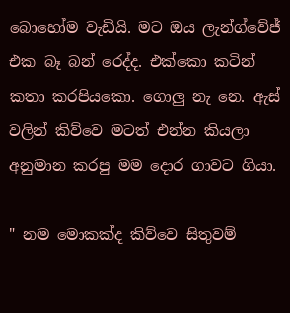බොහෝම වැඩියි. මට ඔය ලැන්ග්වේජ් එක බෑ බන් රෙද්ද. එක්කො කටින් කතා කරපියකො. ගොලු නැ නෙ. ඇස් වලින් කිව්වෙ මටත් එන්න කියලා අනුමාන කරපු මම දොර ගාවට ගියා.

" නම මොකක්ද කිව්වෙ සිතුවම්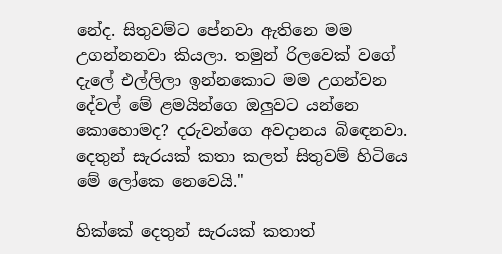නේද. සිතුවම්ට පේනවා ඇතිනෙ මම උගන්නනවා කියලා. තමුන් රිලවෙක් වගේ දැලේ එල්ලිලා ඉන්නකොට මම උගන්වන දේවල් මේ ළමයින්ගෙ ඔලුවට යන්නෙ කොහොමද? දරුවන්ගෙ අවදානය බිඳෙනවා. දෙතුන් සැරයක් කතා කලත් සිතුවම් හිටියෙ මේ ලෝකෙ නෙවෙයි."

හික්කේ දෙතුන් සැරයක් කතාත්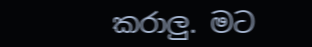කරාලු. මට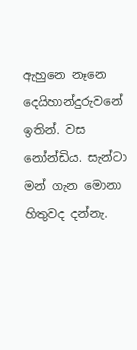ඇහුනෙ නෑනෙ දෙයිහාන්දුරුවනේ ඉතින්. වස නෝන්ඩිය. සැන්ටා මන් ගැන මොනා හිතුවද දන්නැ.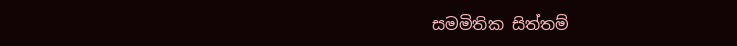සමමිතික සිත්තම්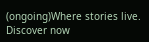(ongoing)Where stories live. Discover now